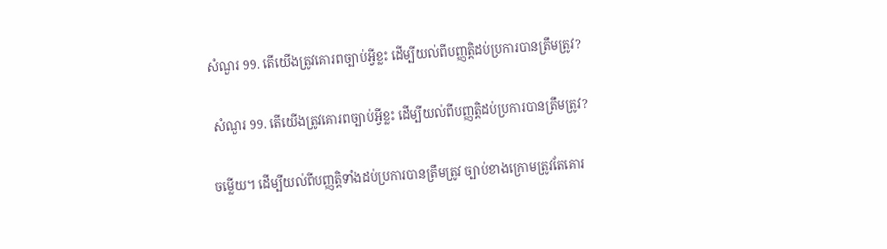សំណួរ 99. តើយើងត្រូវគោរពច្បាប់អ្វីខ្លះ ដើម្បីយល់ពីបញ្ញត្តិដប់ប្រការបានត្រឹមត្រូវ?

 សំណួរ 99. តើយើងត្រូវគោរពច្បាប់អ្វីខ្លះ ដើម្បីយល់ពីបញ្ញត្តិដប់ប្រការបានត្រឹមត្រូវ?

ចម្លើយ។ ដើម្បីយល់ពីបញ្ញត្តិទាំងដប់ប្រការបានត្រឹមត្រូវ ច្បាប់ខាងក្រោមត្រូវតែគោរ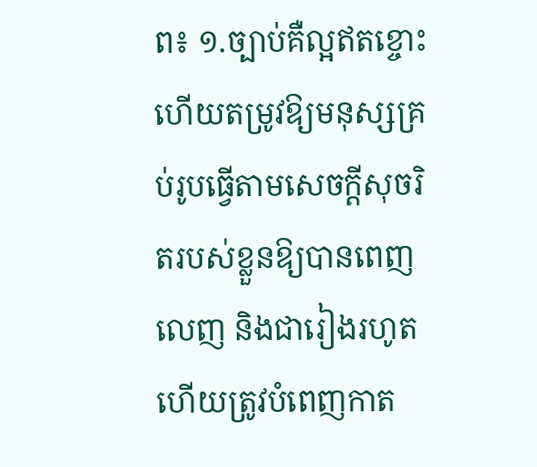ព៖ ១.ច្បាប់គឺល្អឥតខ្ចោះ ហើយតម្រូវឱ្យមនុស្សគ្រប់រូបធ្វើតាមសេចក្តីសុចរិតរបស់ខ្លួនឱ្យបានពេញលេញ និងជារៀងរហូត ហើយត្រូវបំពេញកាត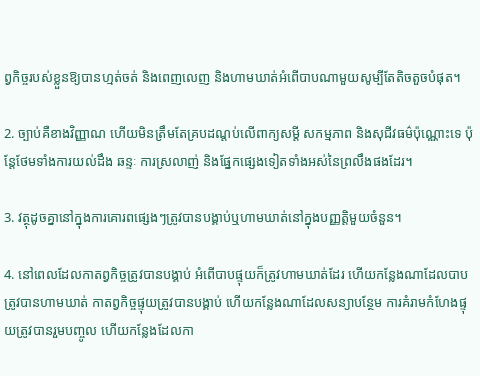ព្វកិច្ចរបស់ខ្លួនឱ្យបានហ្មត់ចត់ និងពេញលេញ និងហាមឃាត់អំពើបាបណាមួយសូម្បីតែតិចតួចបំផុត។

2. ច្បាប់គឺខាងវិញ្ញាណ ហើយមិនត្រឹមតែគ្របដណ្ដប់លើពាក្យសម្ដី សកម្មភាព និងសុជីវធម៌ប៉ុណ្ណោះទេ ប៉ុន្តែថែមទាំងការយល់ដឹង ឆន្ទៈ ការស្រលាញ់ និងផ្នែកផ្សេងទៀតទាំងអស់នៃព្រលឹងផងដែរ។

3. វត្ថុដូចគ្នានៅក្នុងការគោរពផ្សេងៗត្រូវបានបង្គាប់ឬហាមឃាត់នៅក្នុងបញ្ញត្តិមួយចំនួន។

4. នៅពេលដែលកាតព្វកិច្ចត្រូវបានបង្គាប់ អំពើបាបផ្ទុយក៏ត្រូវហាមឃាត់ដែរ ហើយកន្លែងណាដែលបាបត្រូវបានហាមឃាត់ កាតព្វកិច្ចផ្ទុយត្រូវបានបង្គាប់ ហើយកន្លែងណាដែលសន្យាបន្ថែម ការគំរាមកំហែងផ្ទុយត្រូវបានរួមបញ្ចូល ហើយកន្លែងដែលកា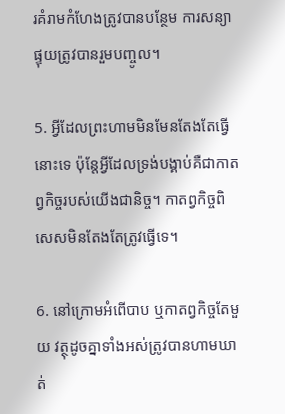រគំរាមកំហែងត្រូវបានបន្ថែម ការសន្យាផ្ទុយត្រូវបានរួមបញ្ចូល។

5. អ្វីដែលព្រះហាមមិនមែនតែងតែធ្វើនោះទេ ប៉ុន្តែអ្វីដែលទ្រង់បង្គាប់គឺជាកាតព្វកិច្ចរបស់យើងជានិច្ច។ កាតព្វកិច្ចពិសេសមិនតែងតែត្រូវធ្វើទេ។

6. នៅក្រោមអំពើបាប ឬកាតព្វកិច្ចតែមួយ វត្ថុដូចគ្នាទាំងអស់ត្រូវបានហាមឃាត់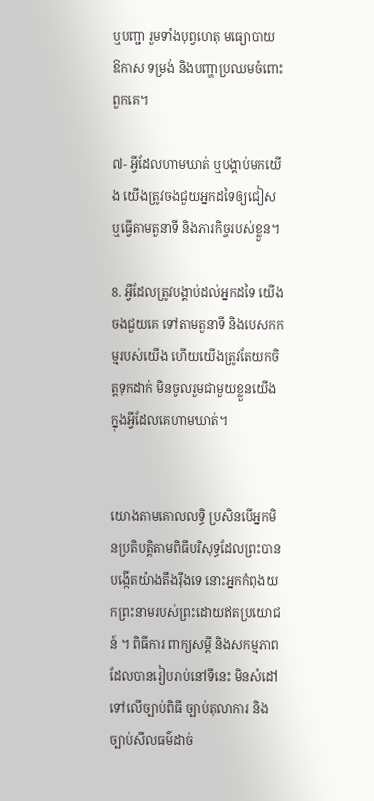ឬបញ្ជា រួមទាំងបុព្វហេតុ មធ្យោបាយ ឱកាស ទម្រង់ និងបញ្ហាប្រឈមចំពោះពួកគេ។

៧- អ្វីដែលហាមឃាត់ ឬបង្គាប់មកយើង យើងត្រូវចងជួយអ្នកដទៃឲ្យជៀស ឬធ្វើតាមតួនាទី និងភារកិច្ចរបស់ខ្លួន។

8. អ្វីដែលត្រូវបង្គាប់ដល់អ្នកដទៃ យើងចងជួយគេ ទៅតាមតួនាទី និងបេសកកម្មរបស់យើង ហើយយើងត្រូវតែយកចិត្តទុកដាក់ មិនចូលរួមជាមួយខ្លួនយើងក្នុងអ្វីដែលគេហាមឃាត់។


យោងតាមគោលលទ្ធិ ប្រសិនបើអ្នកមិនប្រតិបត្តិតាមពិធីបរិសុទ្ធដែលព្រះបានបង្កើតយ៉ាងតឹងរ៉ឹងទេ នោះអ្នកកំពុងយកព្រះនាមរបស់ព្រះដោយឥតប្រយោជន៍ ។ ពិធីការ ពាក្យសម្ដី និងសកម្មភាពដែលបានរៀបរាប់នៅទីនេះ មិនសំដៅទៅលើច្បាប់ពិធី ច្បាប់តុលាការ និងច្បាប់សីលធម៌ដាច់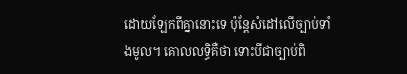ដោយឡែកពីគ្នានោះទេ ប៉ុន្តែសំដៅលើច្បាប់ទាំងមូល។ គោលលទ្ធិគឺថា ទោះបីជាច្បាប់ពិ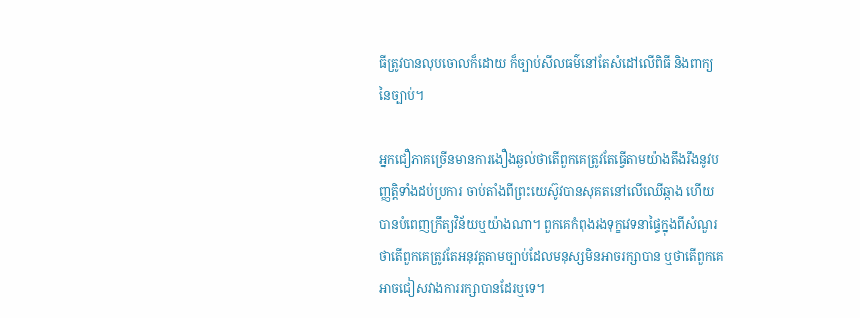ធីត្រូវបានលុបចោលក៏ដោយ ក៏ច្បាប់សីលធម៌នៅតែសំដៅលើពិធី និងពាក្យនៃច្បាប់។

អ្នកជឿភាគច្រើនមានការងឿងឆ្ងល់ថាតើពួកគេត្រូវតែធ្វើតាមយ៉ាងតឹងរឹងនូវបញ្ញត្តិទាំងដប់ប្រការ ចាប់តាំងពីព្រះយេស៊ូវបានសុគតនៅលើឈើឆ្កាង ហើយបានបំពេញក្រឹត្យវិន័យឬយ៉ាងណា។ ពួកគេកំពុងរងទុក្ខវេទនាផ្ទៃក្នុងពីសំណួរថាតើពួកគេត្រូវតែអនុវត្តតាមច្បាប់ដែលមនុស្សមិនអាចរក្សាបាន ឬថាតើពួកគេអាចជៀសវាងការរក្សាបានដែរឬទេ។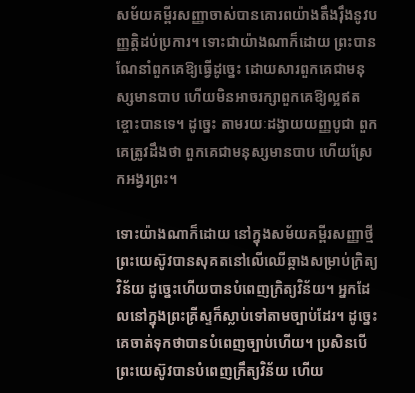សម័យគម្ពីរសញ្ញាចាស់បានគោរពយ៉ាងតឹងរ៉ឹងនូវបញ្ញត្តិដប់ប្រការ។ ទោះជាយ៉ាងណាក៏ដោយ ព្រះបានណែនាំពួកគេឱ្យធ្វើដូច្នេះ ដោយសារពួកគេជាមនុស្សមានបាប ហើយមិនអាចរក្សាពួកគេឱ្យល្អឥតខ្ចោះបានទេ។ ដូច្នេះ តាមរយៈដង្វាយយញ្ញបូជា ពួកគេត្រូវដឹងថា ពួកគេជាមនុស្សមានបាប ហើយស្រែកអង្វរព្រះ។

ទោះយ៉ាងណាក៏ដោយ នៅក្នុងសម័យគម្ពីរសញ្ញាថ្មី ព្រះយេស៊ូវបានសុគតនៅលើឈើឆ្កាងសម្រាប់ក្រិត្យវិន័យ ដូច្នេះហើយបានបំពេញក្រិត្យវិន័យ។ អ្នកដែលនៅក្នុងព្រះគ្រីស្ទក៏ស្លាប់ទៅតាមច្បាប់ដែរ។ ដូច្នេះគេចាត់ទុកថាបានបំពេញច្បាប់ហើយ។ ប្រសិនបើព្រះយេស៊ូវបានបំពេញក្រឹត្យវិន័យ ហើយ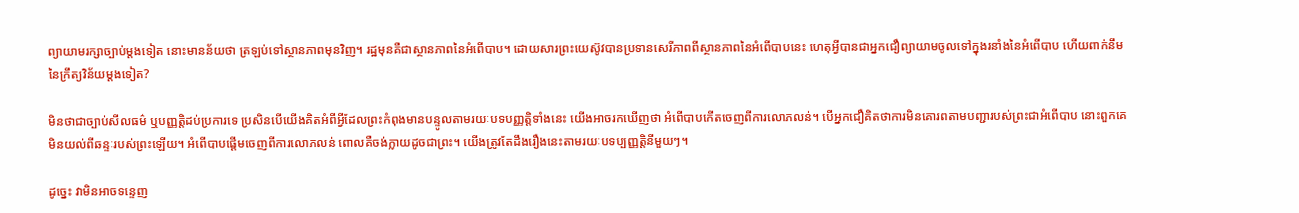ព្យាយាមរក្សាច្បាប់ម្តងទៀត នោះមានន័យថា ត្រឡប់ទៅស្ថានភាពមុនវិញ។ រដ្ឋមុនគឺជាស្ថានភាពនៃអំពើបាប។ ដោយសារព្រះយេស៊ូវបានប្រទានសេរីភាពពីស្ថានភាពនៃអំពើបាបនេះ ហេតុអ្វីបានជាអ្នកជឿព្យាយាមចូលទៅក្នុងរនាំងនៃអំពើបាប ហើយពាក់នឹមនៃក្រឹត្យវិន័យម្តងទៀត?

មិនថាជាច្បាប់សីលធម៌ ឬបញ្ញត្តិដប់ប្រការទេ ប្រសិនបើយើងគិតអំពីអ្វីដែលព្រះកំពុងមានបន្ទូលតាមរយៈបទបញ្ញត្តិទាំងនេះ យើងអាចរកឃើញថា អំពើបាបកើតចេញពីការលោភលន់។ បើអ្នកជឿគិតថាការមិនគោរពតាមបញ្ជារបស់ព្រះជាអំពើបាប នោះពួកគេមិនយល់ពីឆន្ទៈរបស់ព្រះឡើយ។ អំពើបាបផ្តើមចេញពីការលោភលន់ ពោលគឺចង់ក្លាយដូចជាព្រះ។ យើងត្រូវតែដឹងរឿងនេះតាមរយៈបទប្បញ្ញត្តិនីមួយៗ។

ដូច្នេះ វាមិនអាចទន្ទេញ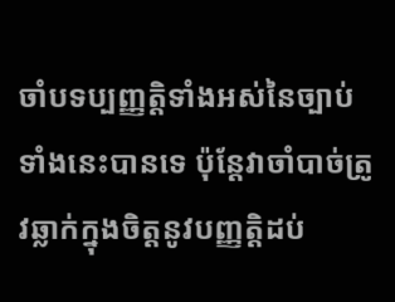ចាំបទប្បញ្ញត្តិទាំងអស់នៃច្បាប់ទាំងនេះបានទេ ប៉ុន្តែវាចាំបាច់ត្រូវឆ្លាក់ក្នុងចិត្តនូវបញ្ញត្តិដប់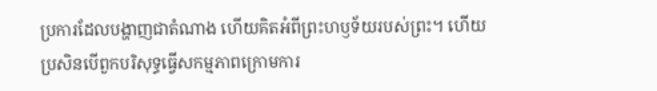ប្រការដែលបង្ហាញជាតំណាង ហើយគិតអំពីព្រះហឫទ័យរបស់ព្រះ។ ហើយប្រសិនបើពួកបរិសុទ្ធធ្វើសកម្មភាពក្រោមការ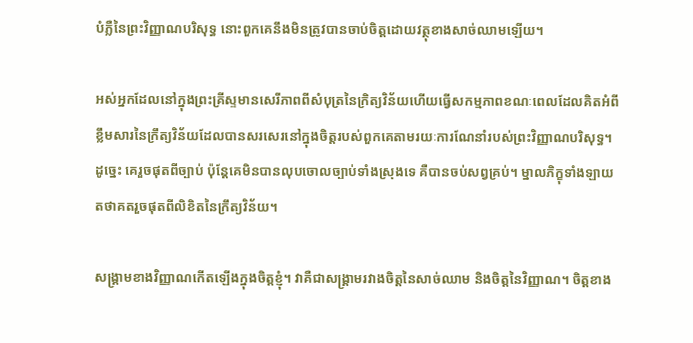បំភ្លឺនៃព្រះវិញ្ញាណបរិសុទ្ធ នោះពួកគេនឹងមិនត្រូវបានចាប់ចិត្តដោយវត្ថុខាងសាច់ឈាមឡើយ។

អស់អ្នកដែលនៅក្នុងព្រះគ្រីស្ទមានសេរីភាពពីសំបុត្រនៃក្រិត្យវិន័យហើយធ្វើសកម្មភាពខណៈពេលដែលគិតអំពីខ្លឹមសារនៃក្រឹត្យវិន័យដែលបានសរសេរនៅក្នុងចិត្តរបស់ពួកគេតាមរយៈការណែនាំរបស់ព្រះវិញ្ញាណបរិសុទ្ធ។ ដូច្នេះ គេរួចផុតពីច្បាប់ ប៉ុន្តែគេមិនបានលុបចោលច្បាប់ទាំងស្រុងទេ គឺបានចប់សព្វគ្រប់។ ម្នាលភិក្ខុទាំងឡាយ តថាគតរួចផុតពីលិខិតនៃក្រឹត្យវិន័យ។

សង្គ្រាមខាងវិញ្ញាណកើតឡើងក្នុងចិត្តខ្ញុំ។ វាគឺជាសង្រ្គាមរវាងចិត្តនៃសាច់ឈាម និងចិត្តនៃវិញ្ញាណ។ ចិត្តខាង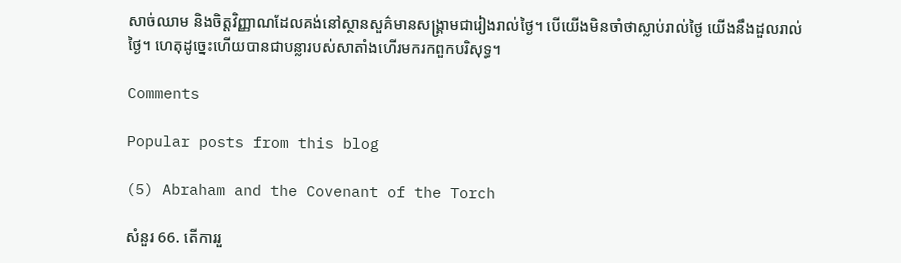សាច់ឈាម និងចិត្តវិញ្ញាណដែលគង់នៅស្ថានសួគ៌មានសង្គ្រាមជារៀងរាល់ថ្ងៃ។ បើយើងមិនចាំថាស្លាប់រាល់ថ្ងៃ យើងនឹងដួលរាល់ថ្ងៃ។ ហេតុដូច្នេះហើយបានជាបន្លារបស់សាតាំងហើរមករកពួកបរិសុទ្ធ។

Comments

Popular posts from this blog

(5) Abraham and the Covenant of the Torch

សំនួរ 66. តើការរួ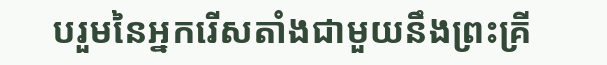បរួមនៃអ្នករើសតាំងជាមួយនឹងព្រះគ្រី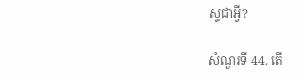ស្ទជាអ្វី?

សំណួរទី 44. តើ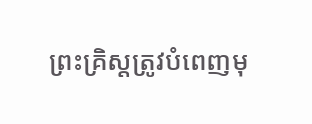ព្រះគ្រិស្តត្រូវបំពេញមុ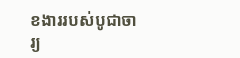ខងាររបស់បូជាចារ្យ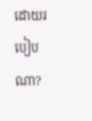ដោយរបៀបណា?